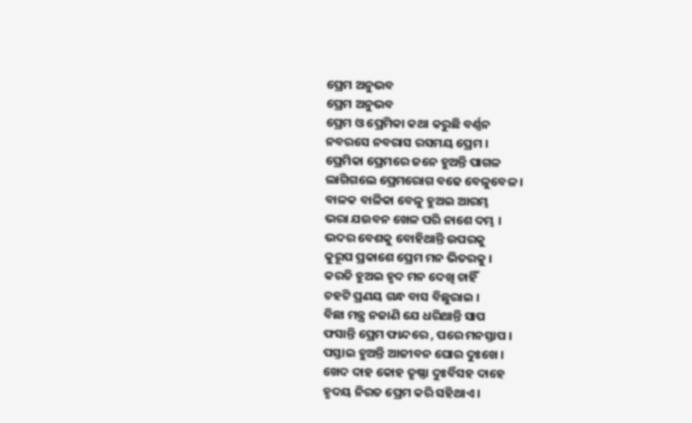ପ୍ରେମ ଅନୁଭବ
ପ୍ରେମ ଅନୁଭବ
ପ୍ରେମ ଓ ପ୍ରେମିକା କଥା କରୁଛି ବର୍ଣ୍ଣନ
ନବରସେ ନବରାସ ରସମୟ ପ୍ରେମ ।
ପ୍ରେମିକା ପ୍ରେମରେ ଜନେ ହୁଅନ୍ତି ପାଗଳ
ଲାଗିଗଲେ ପ୍ରେମରୋଗ ବଢେ ବେଳୁବେଳ ।
ବାଳକ ବାଳିକା ବେଳୁ ହୁଅଇ ଆରମ୍ଭ
ଭରା ଯଉବନ ଖେଳ ପରି ନାଶେ ଦମ୍ଭ ।
ଭଦର ବେଶକୁ ବୋହିଥାନ୍ତି ଉପରକୁ
କୁରୂପ ପ୍ରକାଶେ ପ୍ରେମ ମନ ଭିତରକୁ ।
କରତି ହୁଅଇ ହୃଦ ମନ ଦେଖି ଚାହିଁ
ଚହଟି ପ୍ରଣୟ ଗନ୍ଧ ବାସ ବିଛୁରାଇ ।
ବିଛା ମନ୍ତ୍ର ନଜାଣି ଯେ ଧରିଥାନ୍ତି ସାପ
ଫସାନ୍ତି ପ୍ରେମ ଫାନ୍ଦରେ , ପରେ ମନସ୍ତାପ ।
ପସ୍ତାଇ ହୁଅନ୍ତି ଆଜୀବନ ଘୋର ଦୁଃଖେ ।
ଖେଦ ଦାହ କୋହ ତୃଷ୍ଣା ଦୁଃର୍ବିସହ ଦାହେ
ହୃଦୟ ନିରତ ପ୍ରେମ କରି ସହିଥାଏ ।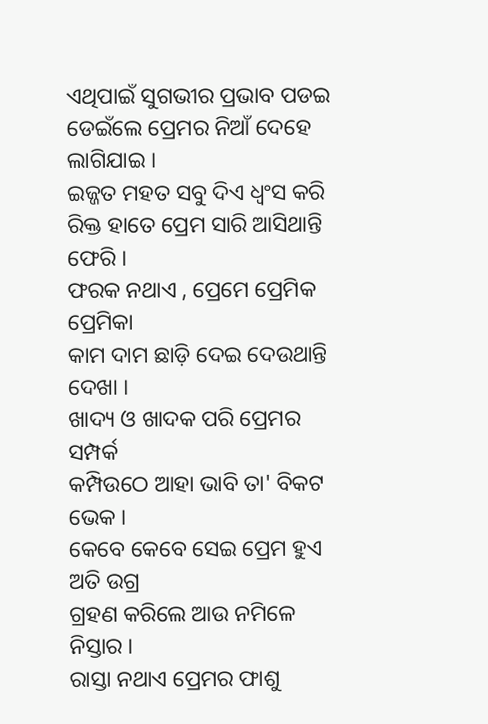ଏଥିପାଇଁ ସୁଗଭୀର ପ୍ରଭାବ ପଡଇ
ଡେଇଁଲେ ପ୍ରେମର ନିଆଁ ଦେହେ ଲାଗିଯାଇ ।
ଇଜ୍ଜତ ମହତ ସବୁ ଦିଏ ଧ୍ଵଂସ କରି
ରିକ୍ତ ହାତେ ପ୍ରେମ ସାରି ଆସିଥାନ୍ତି ଫେରି ।
ଫରକ ନଥାଏ , ପ୍ରେମେ ପ୍ରେମିକ ପ୍ରେମିକା
କାମ ଦାମ ଛାଡ଼ି ଦେଇ ଦେଉଥାନ୍ତି ଦେଖା ।
ଖାଦ୍ୟ ଓ ଖାଦକ ପରି ପ୍ରେମର ସମ୍ପର୍କ
କମ୍ପିଉଠେ ଆହା ଭାବି ତା' ବିକଟ ଭେକ ।
କେବେ କେବେ ସେଇ ପ୍ରେମ ହୁଏ ଅତି ଉଗ୍ର
ଗ୍ରହଣ କରିଲେ ଆଉ ନମିଳେ ନିସ୍ତାର ।
ରାସ୍ତା ନଥାଏ ପ୍ରେମର ଫାଶୁ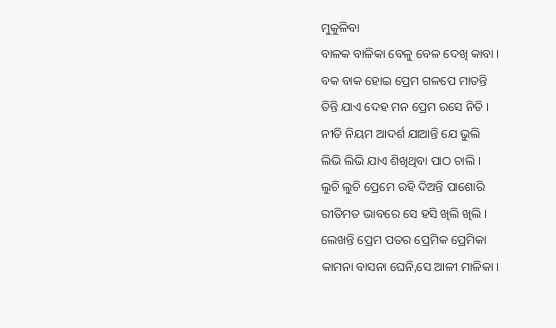ମୁକୁଳିବା
ବାଳକ ବାଳିକା ବେଳୁ ବେଳ ଦେଖି କାବା ।
ବକ ବାକ ହୋଇ ପ୍ରେମ ଗଳପେ ମାତନ୍ତି
ତିନ୍ତି ଯାଏ ଦେହ ମନ ପ୍ରେମ ରସେ ନିତି ।
ନୀତି ନିୟମ ଆଦର୍ଶ ଯାଆନ୍ତି ଯେ ଭୁଲି
ଲିଭି ଲିଭି ଯାଏ ଶିଖିଥିବା ପାଠ ଚାଲି ।
ଲୁଚି ଲୁଚି ପ୍ରେମେ ରହି ଦିଅନ୍ତି ପାଶୋରି
ରୀତିମତ ଭାବରେ ସେ ହସି ଖିଲି ଖିଲି ।
ଲେଖନ୍ତି ପ୍ରେମ ପତର ପ୍ରେମିକ ପ୍ରେମିକା
କାମନା ବାସନା ଘେନି,ସେ ଆଳୀ ମାଳିକା ।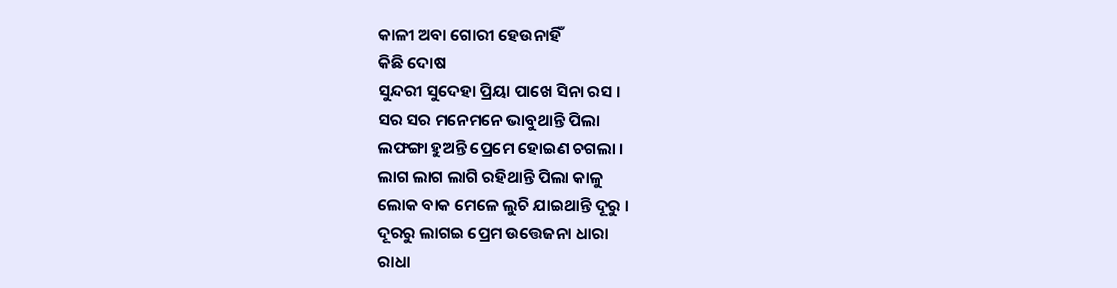କାଳୀ ଅବା ଗୋରୀ ହେଉନାହିଁ
କିଛି ଦୋଷ
ସୁନ୍ଦରୀ ସୁଦେହା ପ୍ରିୟା ପାଖେ ସିନା ରସ ।
ସର ସର ମନେମନେ ଭାବୁଥାନ୍ତି ପିଲା
ଲଫଙ୍ଗା ହୁଅନ୍ତି ପ୍ରେମେ ହୋଇଣ ଚଗଲା ।
ଲାଗ ଲାଗ ଲାଗି ରହିଥାନ୍ତି ପିଲା କାଳୁ
ଲୋକ ବାକ ମେଳେ ଲୁଚି ଯାଇଥାନ୍ତି ଦୂରୁ ।
ଦୂରରୁ ଲାଗଇ ପ୍ରେମ ଉତ୍ତେଜନା ଧାରା
ରାଧା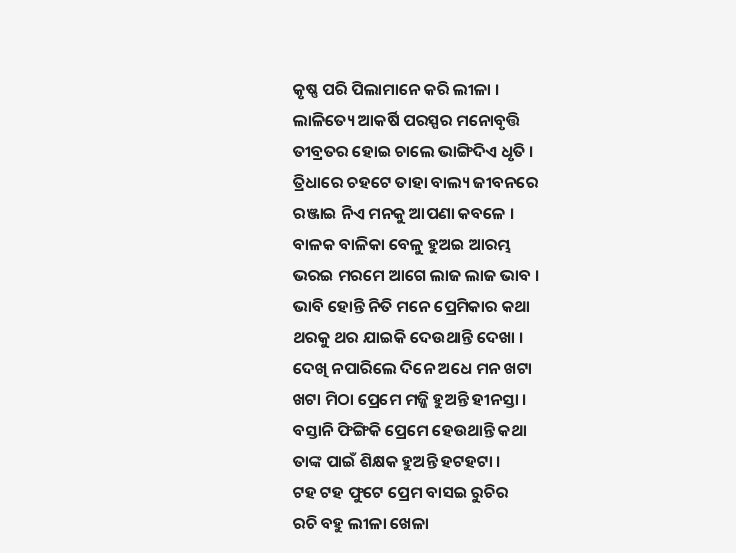କୃଷ୍ଣ ପରି ପିଲାମାନେ କରି ଲୀଳା ।
ଲାଳିତ୍ୟେ ଆକର୍ଷି ପରସ୍ପର ମନୋବୃତ୍ତି
ତୀବ୍ରତର ହୋଇ ଚାଲେ ଭାଙ୍ଗିଦିଏ ଧୃତି ।
ତ୍ରିଧାରେ ଚହଟେ ତାହା ବାଲ୍ୟ ଜୀବନରେ
ରଞ୍ଜାଇ ନିଏ ମନକୁ ଆପଣା କବଳେ ।
ବାଳକ ବାଳିକା ବେଳୁ ହୁଅଇ ଆରମ୍ଭ
ଭରଇ ମରମେ ଆଗେ ଲାଜ ଲାଜ ଭାବ ।
ଭାବି ହୋନ୍ତି ନିତି ମନେ ପ୍ରେମିକାର କଥା
ଥରକୁ ଥର ଯାଇକି ଦେଉଥାନ୍ତି ଦେଖା ।
ଦେଖି ନପାରିଲେ ଦିନେ ଅଧେ ମନ ଖଟା
ଖଟା ମିଠା ପ୍ରେମେ ମଜ୍ଜି ହୁଅନ୍ତି ହୀନସ୍ତା ।
ବସ୍ତାନି ଫିଙ୍ଗିକି ପ୍ରେମେ ହେଉଥାନ୍ତି କଥା
ତାଙ୍କ ପାଇଁ ଶିକ୍ଷକ ହୁଅନ୍ତି ହଟହଟା ।
ଟହ ଟହ ଫୁଟେ ପ୍ରେମ ବାସଇ ରୁଚିର
ରଚି ବହୁ ଲୀଳା ଖେଳା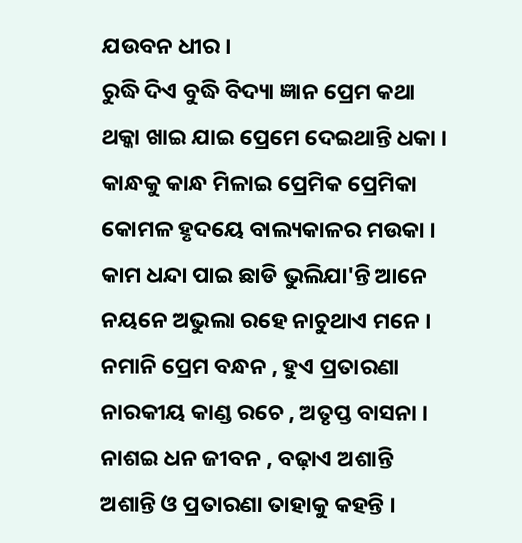ଯଉବନ ଧୀର ।
ରୁଦ୍ଧି ଦିଏ ବୁଦ୍ଧି ବିଦ୍ୟା ଜ୍ଞାନ ପ୍ରେମ କଥା
ଥକ୍କା ଖାଇ ଯାଇ ପ୍ରେମେ ଦେଇଥାନ୍ତି ଧକା ।
କାନ୍ଧକୁ କାନ୍ଧ ମିଳାଇ ପ୍ରେମିକ ପ୍ରେମିକା
କୋମଳ ହୃଦୟେ ବାଲ୍ୟକାଳର ମଉକା ।
କାମ ଧନ୍ଦା ପାଇ ଛାଡି ଭୁଲିଯା'ନ୍ତି ଆନେ
ନୟନେ ଅଭୁଲା ରହେ ନାଚୁଥାଏ ମନେ ।
ନମାନି ପ୍ରେମ ବନ୍ଧନ , ହୁଏ ପ୍ରତାରଣା
ନାରକୀୟ କାଣ୍ଡ ରଚେ , ଅତୃପ୍ତ ବାସନା ।
ନାଶଇ ଧନ ଜୀବନ , ବଢ଼ାଏ ଅଶାନ୍ତି
ଅଶାନ୍ତି ଓ ପ୍ରତାରଣା ତାହାକୁ କହନ୍ତି ।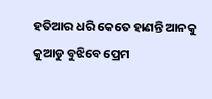ହତିଆର ଧରି କେତେ ହାଣନ୍ତି ଆନକୁ
କୁଆଡୁ ବୁଝିବେ ପ୍ରେମ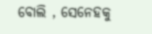ବୋଲି , ସେନେହକୁ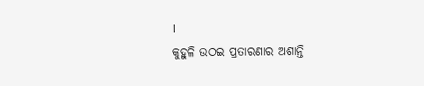।
କୁହୁଳି ଉଠଇ ପ୍ରତାରଣାର ଅଶାନ୍ତି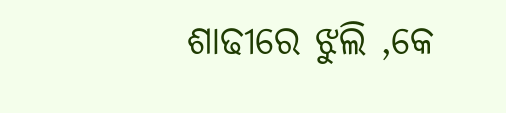ଶାଢୀରେ ଝୁଲି ,କେ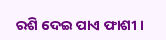ରଶି ଦେଇ ପାଏ ଫାଶୀ ।